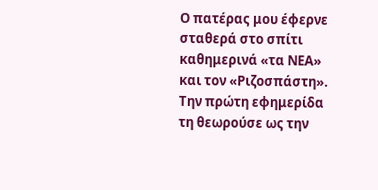Ο πατέρας μου έφερνε σταθερά στο σπίτι καθημερινά «τα ΝΕΑ» και τον «Ριζοσπάστη». Την πρώτη εφημερίδα τη θεωρούσε ως την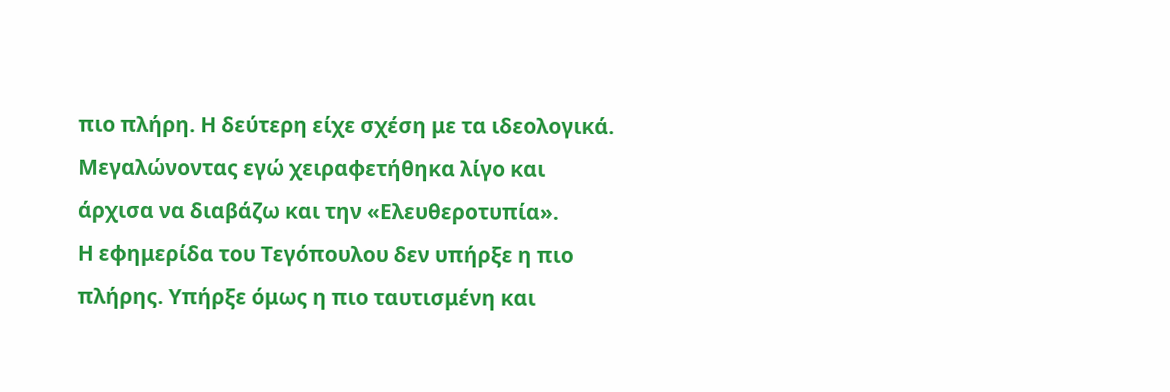πιο πλήρη. Η δεύτερη είχε σχέση με τα ιδεολογικά. Μεγαλώνοντας εγώ χειραφετήθηκα λίγο και άρχισα να διαβάζω και την «Ελευθεροτυπία».
Η εφημερίδα του Τεγόπουλου δεν υπήρξε η πιο πλήρης. Υπήρξε όμως η πιο ταυτισμένη και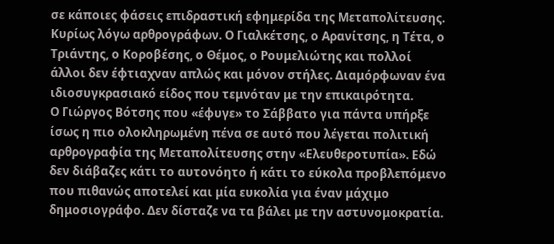σε κάποιες φάσεις επιδραστική εφημερίδα της Μεταπολίτευσης. Κυρίως λόγω αρθρογράφων. Ο Γιαλκέτσης, ο Αρανίτσης, η Τέτα, ο Τριάντης, ο Κοροβέσης, ο Θέμος, ο Ρουμελιώτης και πολλοί άλλοι δεν έφτιαχναν απλώς και μόνον στήλες. Διαμόρφωναν ένα ιδιοσυγκρασιακό είδος που τεμνόταν με την επικαιρότητα.
Ο Γιώργος Βότσης που «έφυγε» το Σάββατο για πάντα υπήρξε ίσως η πιο ολοκληρωμένη πένα σε αυτό που λέγεται πολιτική αρθρογραφία της Μεταπολίτευσης στην «Ελευθεροτυπία». Εδώ δεν διάβαζες κάτι το αυτονόητο ή κάτι το εύκολα προβλεπόμενο που πιθανώς αποτελεί και μία ευκολία για έναν μάχιμο δημοσιογράφο. Δεν δίσταζε να τα βάλει με την αστυνομοκρατία.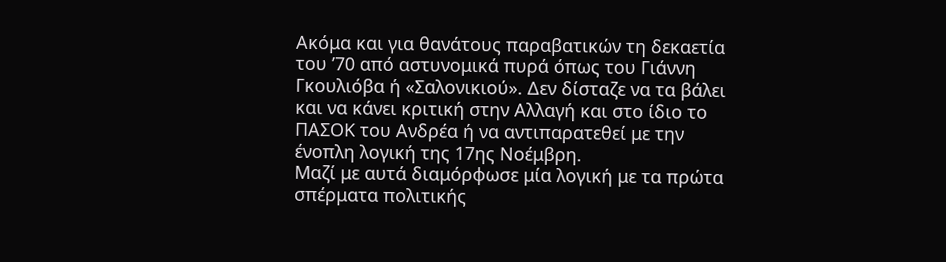Ακόμα και για θανάτους παραβατικών τη δεκαετία του ’70 από αστυνομικά πυρά όπως του Γιάννη Γκουλιόβα ή «Σαλονικιού». Δεν δίσταζε να τα βάλει και να κάνει κριτική στην Αλλαγή και στο ίδιο το ΠΑΣΟΚ του Ανδρέα ή να αντιπαρατεθεί με την ένοπλη λογική της 17ης Νοέμβρη.
Μαζί με αυτά διαμόρφωσε μία λογική με τα πρώτα σπέρματα πολιτικής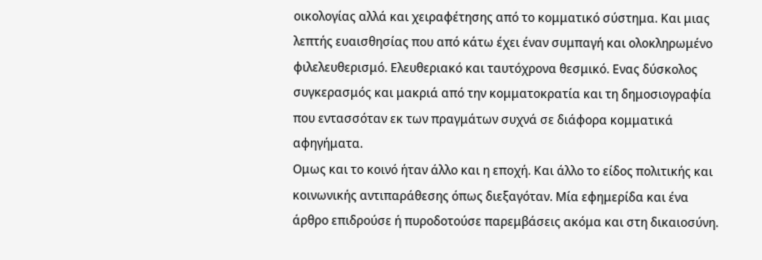οικολογίας αλλά και χειραφέτησης από το κομματικό σύστημα. Και μιας λεπτής ευαισθησίας που από κάτω έχει έναν συμπαγή και ολοκληρωμένο φιλελευθερισμό. Ελευθεριακό και ταυτόχρονα θεσμικό. Ενας δύσκολος συγκερασμός και μακριά από την κομματοκρατία και τη δημοσιογραφία που εντασσόταν εκ των πραγμάτων συχνά σε διάφορα κομματικά αφηγήματα.
Ομως και το κοινό ήταν άλλο και η εποχή. Και άλλο το είδος πολιτικής και κοινωνικής αντιπαράθεσης όπως διεξαγόταν. Μία εφημερίδα και ένα άρθρο επιδρούσε ή πυροδοτούσε παρεμβάσεις ακόμα και στη δικαιοσύνη.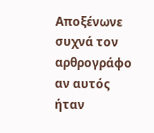Αποξένωνε συχνά τον αρθρογράφο αν αυτός ήταν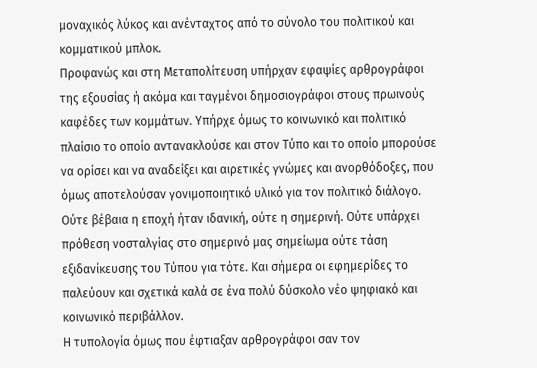μοναχικός λύκος και ανένταχτος από το σύνολο του πολιτικού και κομματικού μπλοκ.
Προφανώς και στη Μεταπολίτευση υπήρχαν εφαψίες αρθρογράφοι της εξουσίας ή ακόμα και ταγμένοι δημοσιογράφοι στους πρωινούς καφέδες των κομμάτων. Υπήρχε όμως το κοινωνικό και πολιτικό πλαίσιο το οποίο αντανακλούσε και στον Τύπο και το οποίο μπορούσε να ορίσει και να αναδείξει και αιρετικές γνώμες και ανορθόδοξες, που όμως αποτελούσαν γονιμοποιητικό υλικό για τον πολιτικό διάλογο.
Ούτε βέβαια η εποχή ήταν ιδανική, ούτε η σημερινή. Ούτε υπάρχει πρόθεση νοσταλγίας στο σημερινό μας σημείωμα ούτε τάση εξιδανίκευσης του Τύπου για τότε. Και σήμερα οι εφημερίδες το παλεύουν και σχετικά καλά σε ένα πολύ δύσκολο νέο ψηφιακό και κοινωνικό περιβάλλον.
Η τυπολογία όμως που έφτιαξαν αρθρογράφοι σαν τον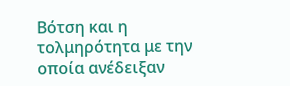Βότση και η τολμηρότητα με την οποία ανέδειξαν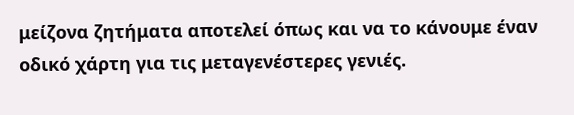μείζονα ζητήματα αποτελεί όπως και να το κάνουμε έναν οδικό χάρτη για τις μεταγενέστερες γενιές.